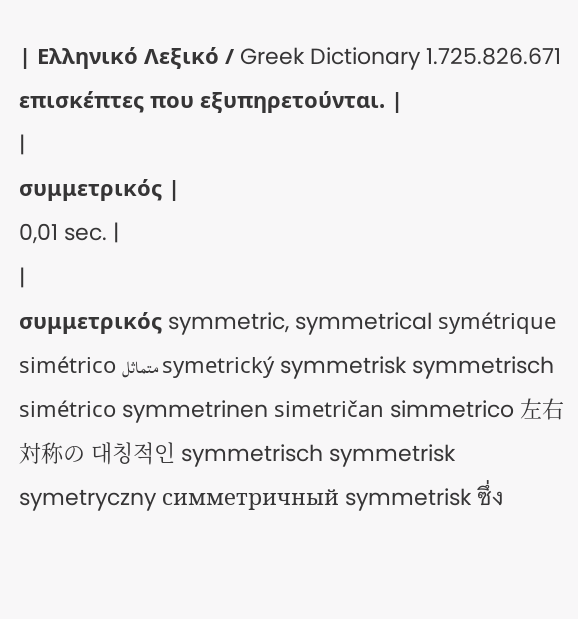| Ελληνικό Λεξικό / Greek Dictionary 1.725.826.671 επισκέπτες που εξυπηρετούνται. |
|
συμμετρικός |
0,01 sec. |
|
συμμετρικός symmetric, symmetrical symétrique simétrico متماثل symetrický symmetrisk symmetrisch simétrico symmetrinen simetričan simmetrico 左右対称の 대칭적인 symmetrisch symmetrisk symetryczny симметричный symmetrisk ซึ่ง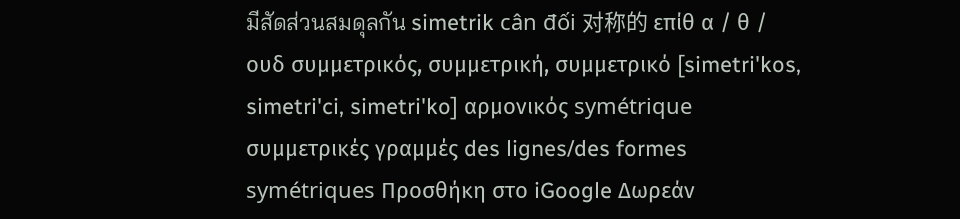มีสัดส่วนสมดุลกัน simetrik cân đối 对称的 επίθ α / θ / ουδ συμμετρικός, συμμετρική, συμμετρικό [simetri'kos, simetri'ci, simetri'ko] αρμονικός symétrique συμμετρικές γραμμές des lignes/des formes symétriques Προσθήκη στο iGoogle Δωρεάν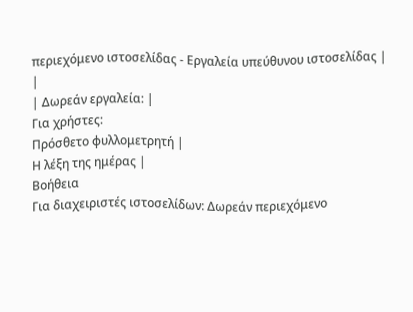περιεχόμενο ιστοσελίδας - Εργαλεία υπεύθυνου ιστοσελίδας |
|
| Δωρεάν εργαλεία: |
Για χρήστες:
Πρόσθετο φυλλομετρητή |
Η λέξη της ημέρας |
Βοήθεια
Για διαχειριστές ιστοσελίδων: Δωρεάν περιεχόμενο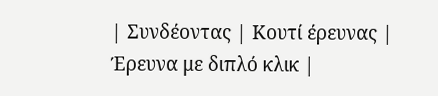| Συνδέοντας | Κουτί έρευνας | Έρευνα με διπλό κλικ |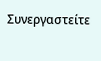Συνεργαστείτε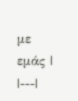με εμάς |
|---|